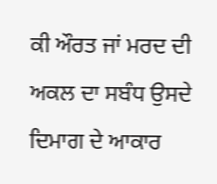ਕੀ ਔਰਤ ਜਾਂ ਮਰਦ ਦੀ ਅਕਲ ਦਾ ਸਬੰਧ ਉਸਦੇ ਦਿਮਾਗ ਦੇ ਆਕਾਰ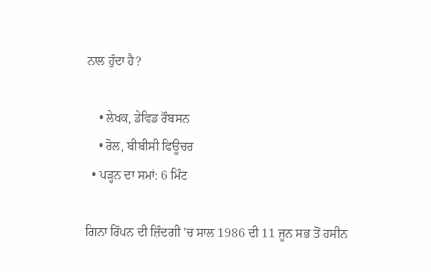ਨਾਲ ਹੁੰਦਾ ਹੈ?

    • ਲੇਖਕ, ਡੇਵਿਡ ਰੌਬਸਨ
    • ਰੋਲ, ਬੀਬੀਸੀ ਫਿਊਚਰ
  • ਪੜ੍ਹਨ ਦਾ ਸਮਾਂ: 6 ਮਿੰਟ

ਗਿਨਾ ਰਿੱਪਨ ਦੀ ਜ਼ਿੰਦਗੀ 'ਚ ਸਾਲ 1986 ਦੀ 11 ਜੂਨ ਸਭ ਤੋਂ ਹਸੀਨ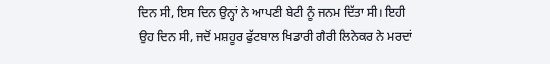ਦਿਨ ਸੀ, ਇਸ ਦਿਨ ਉਨ੍ਹਾਂ ਨੇ ਆਪਣੀ ਬੇਟੀ ਨੂੰ ਜਨਮ ਦਿੱਤਾ ਸੀ। ਇਹੀ ਉਹ ਦਿਨ ਸੀ, ਜਦੋਂ ਮਸ਼ਹੂਰ ਫੁੱਟਬਾਲ ਖਿਡਾਰੀ ਗੈਰੀ ਲਿਨੇਕਰ ਨੇ ਮਰਦਾਂ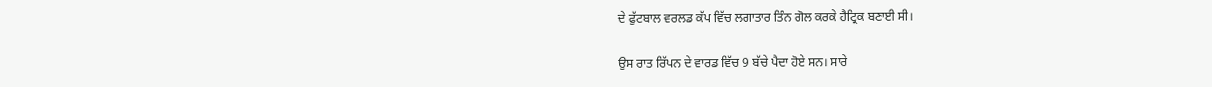ਦੇ ਫੁੱਟਬਾਲ ਵਰਲਡ ਕੱਪ ਵਿੱਚ ਲਗਾਤਾਰ ਤਿੰਨ ਗੋਲ ਕਰਕੇ ਹੈਟ੍ਰਿਕ ਬਣਾਈ ਸੀ।

ਉਸ ਰਾਤ ਰਿੱਪਨ ਦੇ ਵਾਰਡ ਵਿੱਚ 9 ਬੱਚੇ ਪੈਦਾ ਹੋਏ ਸਨ। ਸਾਰੇ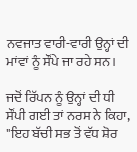ਨਵਜਾਤ ਵਾਰੀ-ਵਾਰੀ ਉਨ੍ਹਾਂ ਦੀ ਮਾਂਵਾਂ ਨੂੰ ਸੌਂਪੇ ਜਾ ਰਹੇ ਸਨ।

ਜਦੋਂ ਰਿੱਪਨ ਨੂੰ ਉਨ੍ਹਾਂ ਦੀ ਧੀ ਸੌਂਪੀ ਗਈ ਤਾਂ ਨਰਸ ਨੇ ਕਿਹਾ, "ਇਹ ਬੱਚੀ ਸਭ ਤੋਂ ਵੱਧ ਸ਼ੋਰ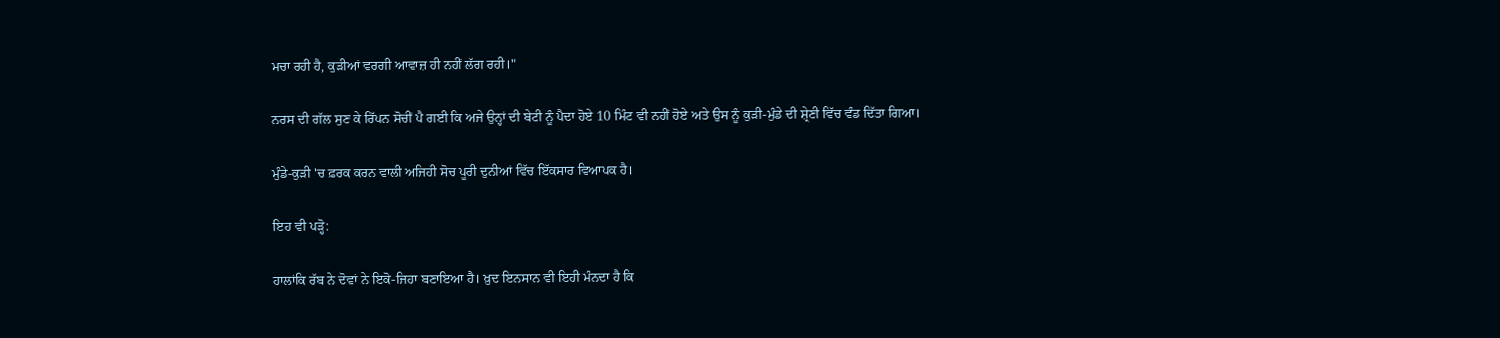ਮਚਾ ਰਹੀ ਹੈ, ਕੁੜੀਆਂ ਵਰਗੀ ਆਵਾਜ਼ ਹੀ ਨਹੀਂ ਲੱਗ ਰਹੀ।"

ਨਰਸ ਦੀ ਗੱਲ ਸੁਣ ਕੇ ਰਿੱਪਨ ਸੋਚੀਂ ਪੈ ਗਈ ਕਿ ਅਜੇ ਉਨ੍ਹਾਂ ਦੀ ਬੇਟੀ ਨੂੰ ਪੈਦਾ ਹੋਏ 10 ਮਿੰਟ ਵੀ ਨਹੀਂ ਹੋਏ ਅਤੇ ਉਸ ਨੂੰ ਕੁੜੀ-ਮੁੰਡੇ ਦੀ ਸ਼੍ਰੇਣੀ ਵਿੱਚ ਵੰਡ ਦਿੱਤਾ ਗਿਆ।

ਮੁੰਡੇ-ਕੁੜੀ 'ਚ ਫ਼ਰਕ ਕਰਨ ਵਾਲੀ ਅਜਿਹੀ ਸੋਚ ਪੂਰੀ ਦੁਨੀਆਂ ਵਿੱਚ ਇੱਕਸਾਰ ਵਿਆਪਕ ਹੈ।

ਇਹ ਵੀ ਪੜ੍ਹੋ:

ਹਾਲਾਂਕਿ ਰੱਬ ਨੇ ਦੋਵਾਂ ਨੇ ਇਕੋ-ਜਿਹਾ ਬਣਾਇਆ ਹੈ। ਖ਼ੁਦ ਇਨਸਾਨ ਵੀ ਇਹੀ ਮੰਨਦਾ ਹੈ ਕਿ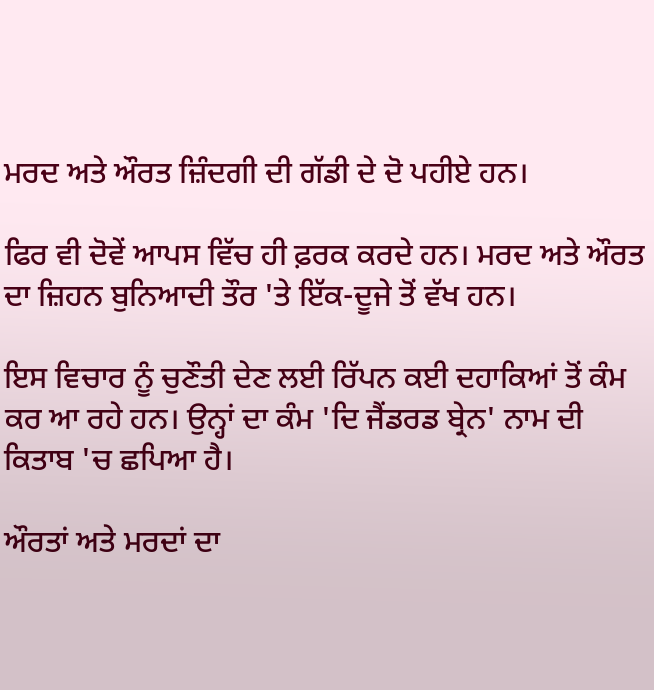ਮਰਦ ਅਤੇ ਔਰਤ ਜ਼ਿੰਦਗੀ ਦੀ ਗੱਡੀ ਦੇ ਦੋ ਪਹੀਏ ਹਨ।

ਫਿਰ ਵੀ ਦੋਵੇਂ ਆਪਸ ਵਿੱਚ ਹੀ ਫ਼ਰਕ ਕਰਦੇ ਹਨ। ਮਰਦ ਅਤੇ ਔਰਤ ਦਾ ਜ਼ਿਹਨ ਬੁਨਿਆਦੀ ਤੌਰ 'ਤੇ ਇੱਕ-ਦੂਜੇ ਤੋਂ ਵੱਖ ਹਨ।

ਇਸ ਵਿਚਾਰ ਨੂੰ ਚੁਣੌਤੀ ਦੇਣ ਲਈ ਰਿੱਪਨ ਕਈ ਦਹਾਕਿਆਂ ਤੋਂ ਕੰਮ ਕਰ ਆ ਰਹੇ ਹਨ। ਉਨ੍ਹਾਂ ਦਾ ਕੰਮ 'ਦਿ ਜੈਂਡਰਡ ਬ੍ਰੇਨ' ਨਾਮ ਦੀ ਕਿਤਾਬ 'ਚ ਛਪਿਆ ਹੈ।

ਔਰਤਾਂ ਅਤੇ ਮਰਦਾਂ ਦਾ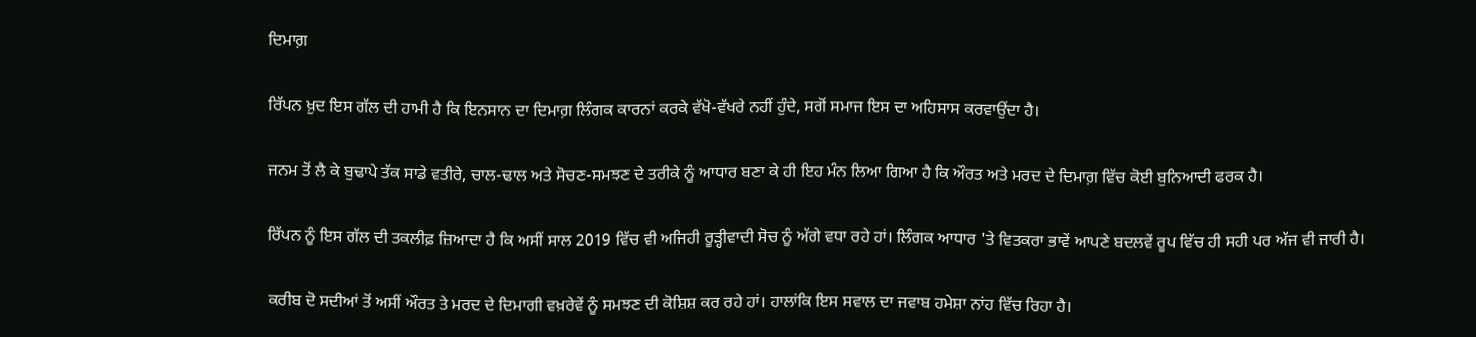ਦਿਮਾਗ਼

ਰਿੱਪਨ ਖ਼ੁਦ ਇਸ ਗੱਲ ਦੀ ਹਾਮੀ ਹੈ ਕਿ ਇਨਸਾਨ ਦਾ ਦਿਮਾਗ਼ ਲਿੰਗਕ ਕਾਰਨਾਂ ਕਰਕੇ ਵੱਖੋ-ਵੱਖਰੇ ਨਹੀਂ ਹੁੰਦੇ, ਸਗੋਂ ਸਮਾਜ ਇਸ ਦਾ ਅਹਿਸਾਸ ਕਰਵਾਉਂਦਾ ਹੈ।

ਜਨਮ ਤੋਂ ਲੈ ਕੇ ਬੁਢਾਪੇ ਤੱਕ ਸਾਡੇ ਵਤੀਰੇ, ਚਾਲ-ਢਾਲ ਅਤੇ ਸੋਚਣ-ਸਮਝਣ ਦੇ ਤਰੀਕੇ ਨੂੰ ਆਧਾਰ ਬਣਾ ਕੇ ਹੀ ਇਹ ਮੰਨ ਲਿਆ ਗਿਆ ਹੈ ਕਿ ਔਰਤ ਅਤੇ ਮਰਦ ਦੇ ਦਿਮਾਗ਼ ਵਿੱਚ ਕੋਈ ਬੁਨਿਆਦੀ ਫਰਕ ਹੈ।

ਰਿੱਪਨ ਨੂੰ ਇਸ ਗੱਲ ਦੀ ਤਕਲੀਫ਼ ਜ਼ਿਆਦਾ ਹੈ ਕਿ ਅਸੀਂ ਸਾਲ 2019 ਵਿੱਚ ਵੀ ਅਜਿਹੀ ਰੂੜ੍ਹੀਵਾਦੀ ਸੋਚ ਨੂੰ ਅੱਗੇ ਵਧਾ ਰਹੇ ਹਾਂ। ਲਿੰਗਕ ਆਧਾਰ 'ਤੇ ਵਿਤਕਰਾ ਭਾਵੇਂ ਆਪਣੇ ਬਦਲਵੇਂ ਰੂਪ ਵਿੱਚ ਹੀ ਸਹੀ ਪਰ ਅੱਜ ਵੀ ਜਾਰੀ ਹੈ।

ਕਰੀਬ ਦੋ ਸਦੀਆਂ ਤੋਂ ਅਸੀਂ ਔਰਤ ਤੇ ਮਰਦ ਦੇ ਦਿਮਾਗੀ ਵਖ਼ਰੇਵੇਂ ਨੂੰ ਸਮਝਣ ਦੀ ਕੋਸ਼ਿਸ਼ ਕਰ ਰਹੇ ਹਾਂ। ਹਾਲਾਂਕਿ ਇਸ ਸਵਾਲ ਦਾ ਜਵਾਬ ਹਮੇਸ਼ਾ ਨਾਂਹ ਵਿੱਚ ਰਿਹਾ ਹੈ।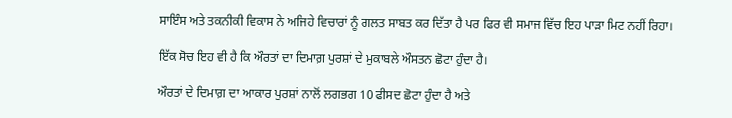ਸਾਇੰਸ ਅਤੇ ਤਕਨੀਕੀ ਵਿਕਾਸ ਨੇ ਅਜਿਹੇ ਵਿਚਾਰਾਂ ਨੂੰ ਗਲਤ ਸਾਬਤ ਕਰ ਦਿੱਤਾ ਹੈ ਪਰ ਫਿਰ ਵੀ ਸਮਾਜ ਵਿੱਚ ਇਹ ਪਾੜਾ ਮਿਟ ਨਹੀਂ ਰਿਹਾ।

ਇੱਕ ਸੋਚ ਇਹ ਵੀ ਹੈ ਕਿ ਔਰਤਾਂ ਦਾ ਦਿਮਾਗ਼ ਪੁਰਸ਼ਾਂ ਦੇ ਮੁਕਾਬਲੇ ਔਸਤਨ ਛੋਟਾ ਹੁੰਦਾ ਹੈ।

ਔਰਤਾਂ ਦੇ ਦਿਮਾਗ਼ ਦਾ ਆਕਾਰ ਪੁਰਸ਼ਾਂ ਨਾਲੋਂ ਲਗਭਗ 10 ਫੀਸਦ ਛੋਟਾ ਹੁੰਦਾ ਹੈ ਅਤੇ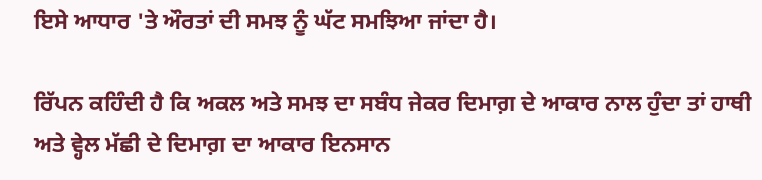ਇਸੇ ਆਧਾਰ 'ਤੇ ਔਰਤਾਂ ਦੀ ਸਮਝ ਨੂੰ ਘੱਟ ਸਮਝਿਆ ਜਾਂਦਾ ਹੈ।

ਰਿੱਪਨ ਕਹਿੰਦੀ ਹੈ ਕਿ ਅਕਲ ਅਤੇ ਸਮਝ ਦਾ ਸਬੰਧ ਜੇਕਰ ਦਿਮਾਗ਼ ਦੇ ਆਕਾਰ ਨਾਲ ਹੁੰਦਾ ਤਾਂ ਹਾਥੀ ਅਤੇ ਵ੍ਹੇਲ ਮੱਛੀ ਦੇ ਦਿਮਾਗ਼ ਦਾ ਆਕਾਰ ਇਨਸਾਨ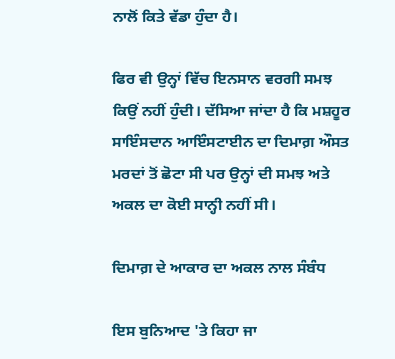ਨਾਲੋਂ ਕਿਤੇ ਵੱਡਾ ਹੁੰਦਾ ਹੈ।

ਫਿਰ ਵੀ ਉਨ੍ਹਾਂ ਵਿੱਚ ਇਨਸਾਨ ਵਰਗੀ ਸਮਝ ਕਿਉਂ ਨਹੀਂ ਹੁੰਦੀ। ਦੱਸਿਆ ਜਾਂਦਾ ਹੈ ਕਿ ਮਸ਼ਹੂਰ ਸਾਇੰਸਦਾਨ ਆਇੰਸਟਾਈਨ ਦਾ ਦਿਮਾਗ਼ ਔਸਤ ਮਰਦਾਂ ਤੋਂ ਛੋਟਾ ਸੀ ਪਰ ਉਨ੍ਹਾਂ ਦੀ ਸਮਝ ਅਤੇ ਅਕਲ ਦਾ ਕੋਈ ਸਾਨ੍ਹੀ ਨਹੀਂ ਸੀ।

ਦਿਮਾਗ਼ ਦੇ ਆਕਾਰ ਦਾ ਅਕਲ ਨਾਲ ਸੰਬੰਧ

ਇਸ ਬੁਨਿਆਦ 'ਤੇ ਕਿਹਾ ਜਾ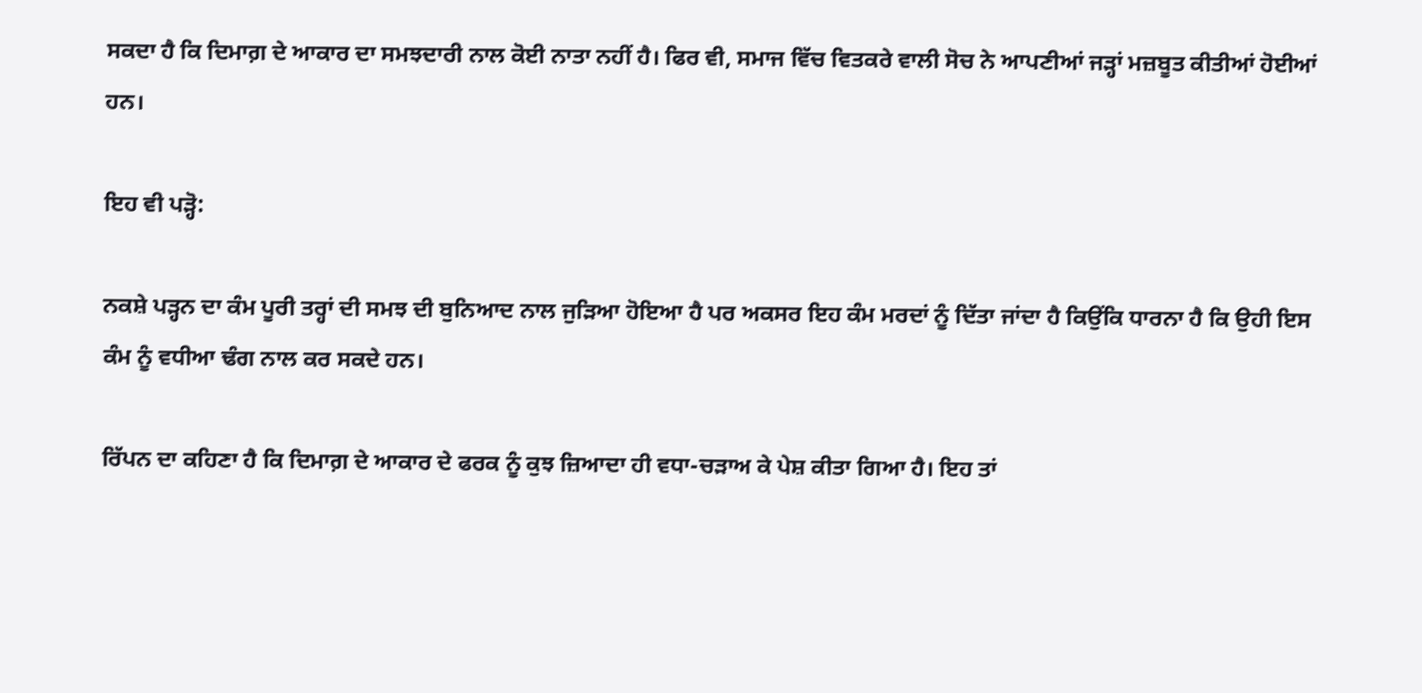ਸਕਦਾ ਹੈ ਕਿ ਦਿਮਾਗ਼ ਦੇ ਆਕਾਰ ਦਾ ਸਮਝਦਾਰੀ ਨਾਲ ਕੋਈ ਨਾਤਾ ਨਹੀਂ ਹੈ। ਫਿਰ ਵੀ, ਸਮਾਜ ਵਿੱਚ ਵਿਤਕਰੇ ਵਾਲੀ ਸੋਚ ਨੇ ਆਪਣੀਆਂ ਜੜ੍ਹਾਂ ਮਜ਼ਬੂਤ ਕੀਤੀਆਂ ਹੋਈਆਂ ਹਨ।

ਇਹ ਵੀ ਪੜ੍ਹੋ:

ਨਕਸ਼ੇ ਪੜ੍ਹਨ ਦਾ ਕੰਮ ਪੂਰੀ ਤਰ੍ਹਾਂ ਦੀ ਸਮਝ ਦੀ ਬੁਨਿਆਦ ਨਾਲ ਜੁੜਿਆ ਹੋਇਆ ਹੈ ਪਰ ਅਕਸਰ ਇਹ ਕੰਮ ਮਰਦਾਂ ਨੂੰ ਦਿੱਤਾ ਜਾਂਦਾ ਹੈ ਕਿਉਂਕਿ ਧਾਰਨਾ ਹੈ ਕਿ ਉਹੀ ਇਸ ਕੰਮ ਨੂੰ ਵਧੀਆ ਢੰਗ ਨਾਲ ਕਰ ਸਕਦੇ ਹਨ।

ਰਿੱਪਨ ਦਾ ਕਹਿਣਾ ਹੈ ਕਿ ਦਿਮਾਗ਼ ਦੇ ਆਕਾਰ ਦੇ ਫਰਕ ਨੂੰ ਕੁਝ ਜ਼ਿਆਦਾ ਹੀ ਵਧਾ-ਚੜਾਅ ਕੇ ਪੇਸ਼ ਕੀਤਾ ਗਿਆ ਹੈ। ਇਹ ਤਾਂ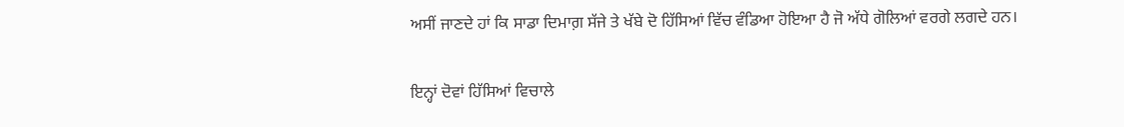ਅਸੀਂ ਜਾਣਦੇ ਹਾਂ ਕਿ ਸਾਡਾ ਦਿਮਾਗ਼ ਸੱਜੇ ਤੇ ਖੱਬੇ ਦੋ ਹਿੱਸਿਆਂ ਵਿੱਚ ਵੰਡਿਆ ਹੋਇਆ ਹੈ ਜੋ ਅੱਧੇ ਗੋਲਿਆਂ ਵਰਗੇ ਲਗਦੇ ਹਨ।

ਇਨ੍ਹਾਂ ਦੋਵਾਂ ਹਿੱਸਿਆਂ ਵਿਚਾਲੇ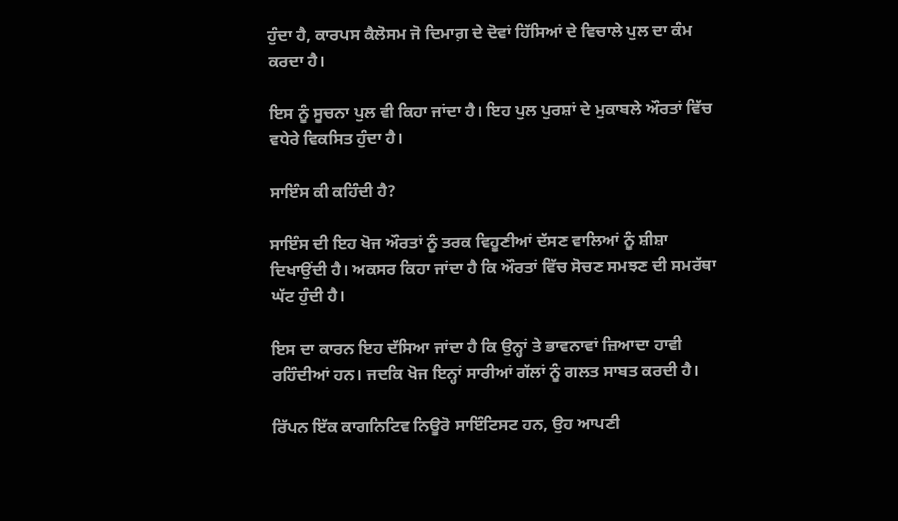ਹੁੰਦਾ ਹੈ, ਕਾਰਪਸ ਕੈਲੋਸਮ ਜੋ ਦਿਮਾਗ਼ ਦੇ ਦੋਵਾਂ ਹਿੱਸਿਆਂ ਦੇ ਵਿਚਾਲੇ ਪੁਲ ਦਾ ਕੰਮ ਕਰਦਾ ਹੈ।

ਇਸ ਨੂੰ ਸੂਚਨਾ ਪੁਲ ਵੀ ਕਿਹਾ ਜਾਂਦਾ ਹੈ। ਇਹ ਪੁਲ ਪੁਰਸ਼ਾਂ ਦੇ ਮੁਕਾਬਲੇ ਔਰਤਾਂ ਵਿੱਚ ਵਧੇਰੇ ਵਿਕਸਿਤ ਹੁੰਦਾ ਹੈ।

ਸਾਇੰਸ ਕੀ ਕਹਿੰਦੀ ਹੈ?

ਸਾਇੰਸ ਦੀ ਇਹ ਖੋਜ ਔਰਤਾਂ ਨੂੰ ਤਰਕ ਵਿਹੂਣੀਆਂ ਦੱਸਣ ਵਾਲਿਆਂ ਨੂੰ ਸ਼ੀਸ਼ਾ ਦਿਖਾਉਂਦੀ ਹੈ। ਅਕਸਰ ਕਿਹਾ ਜਾਂਦਾ ਹੈ ਕਿ ਔਰਤਾਂ ਵਿੱਚ ਸੋਚਣ ਸਮਝਣ ਦੀ ਸਮਰੱਥਾ ਘੱਟ ਹੁੰਦੀ ਹੈ।

ਇਸ ਦਾ ਕਾਰਨ ਇਹ ਦੱਸਿਆ ਜਾਂਦਾ ਹੈ ਕਿ ਉਨ੍ਹਾਂ ਤੇ ਭਾਵਨਾਵਾਂ ਜ਼ਿਆਦਾ ਹਾਵੀ ਰਹਿੰਦੀਆਂ ਹਨ। ਜਦਕਿ ਖੋਜ ਇਨ੍ਹਾਂ ਸਾਰੀਆਂ ਗੱਲਾਂ ਨੂੰ ਗਲਤ ਸਾਬਤ ਕਰਦੀ ਹੈ।

ਰਿੱਪਨ ਇੱਕ ਕਾਗਨਿਟਿਵ ਨਿਊਰੋ ਸਾਇੰਟਿਸਟ ਹਨ, ਉਹ ਆਪਣੀ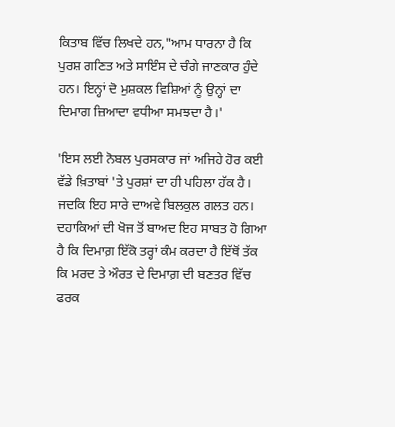ਕਿਤਾਬ ਵਿੱਚ ਲਿਖਦੇ ਹਨ,"ਆਮ ਧਾਰਨਾ ਹੈ ਕਿ ਪੁਰਸ਼ ਗਣਿਤ ਅਤੇ ਸਾਇੰਸ ਦੇ ਚੰਗੇ ਜਾਣਕਾਰ ਹੁੰਦੇ ਹਨ। ਇਨ੍ਹਾਂ ਦੋ ਮੁਸ਼ਕਲ ਵਿਸ਼ਿਆਂ ਨੂੰ ਉਨ੍ਹਾਂ ਦਾ ਦਿਮਾਗ ਜ਼ਿਆਦਾ ਵਧੀਆ ਸਮਝਦਾ ਹੈ।'

'ਇਸ ਲਈ ਨੋਬਲ ਪੁਰਸਕਾਰ ਜਾਂ ਅਜਿਹੇ ਹੋਰ ਕਈ ਵੱਡੇ ਖ਼ਿਤਾਬਾਂ 'ਤੇ ਪੁਰਸ਼ਾਂ ਦਾ ਹੀ ਪਹਿਲਾ ਹੱਕ ਹੈ। ਜਦਕਿ ਇਹ ਸਾਰੇ ਦਾਅਵੇ ਬਿਲਕੁਲ ਗਲਤ ਹਨ। ਦਹਾਕਿਆਂ ਦੀ ਖੋਜ ਤੋਂ ਬਾਅਦ ਇਹ ਸਾਬਤ ਹੋ ਗਿਆ ਹੈ ਕਿ ਦਿਮਾਗ਼ ਇੱਕੋ ਤਰ੍ਹਾਂ ਕੰਮ ਕਰਦਾ ਹੈ ਇੱਥੋਂ ਤੱਕ ਕਿ ਮਰਦ ਤੇ ਔਰਤ ਦੇ ਦਿਮਾਗ਼ ਦੀ ਬਣਤਰ ਵਿੱਚ ਫਰਕ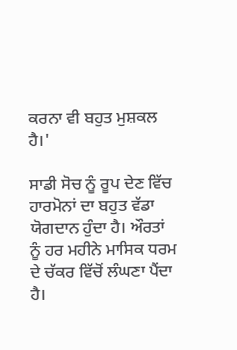ਕਰਨਾ ਵੀ ਬਹੁਤ ਮੁਸ਼ਕਲ ਹੈ।'

ਸਾਡੀ ਸੋਚ ਨੂੰ ਰੂਪ ਦੇਣ ਵਿੱਚ ਹਾਰਮੋਨਾਂ ਦਾ ਬਹੁਤ ਵੱਡਾ ਯੋਗਦਾਨ ਹੁੰਦਾ ਹੈ। ਔਰਤਾਂ ਨੂੰ ਹਰ ਮਹੀਨੇ ਮਾਸਿਕ ਧਰਮ ਦੇ ਚੱਕਰ ਵਿੱਚੋਂ ਲੰਘਣਾ ਪੈਂਦਾ ਹੈ।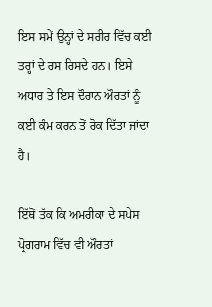ਇਸ ਸਮੇਂ ਉਨ੍ਹਾਂ ਦੇ ਸਰੀਰ ਵਿੱਚ ਕਈ ਤਰ੍ਹਾਂ ਦੇ ਰਸ ਰਿਸਦੇ ਹਨ। ਇਸੇ ਅਧਾਰ ਤੇ ਇਸ ਦੌਰਾਨ ਔਰਤਾਂ ਨੂੰ ਕਈ ਕੰਮ ਕਰਨ ਤੋਂ ਰੋਕ ਦਿੱਤਾ ਜਾਂਦਾ ਹੈ।

ਇੱਥੋਂ ਤੱਕ ਕਿ ਅਮਰੀਕਾ ਦੇ ਸਪੇਸ ਪ੍ਰੋਗਰਾਮ ਵਿੱਚ ਵੀ ਔਰਤਾਂ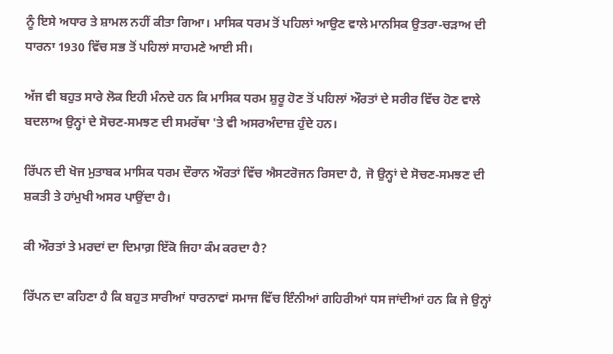ਨੂੰ ਇਸੇ ਅਧਾਰ ਤੇ ਸ਼ਾਮਲ ਨਹੀਂ ਕੀਤਾ ਗਿਆ। ਮਾਸਿਕ ਧਰਮ ਤੋਂ ਪਹਿਲਾਂ ਆਉਣ ਵਾਲੇ ਮਾਨਸਿਕ ਉਤਰਾ-ਚੜਾਅ ਦੀ ਧਾਰਨਾ 1930 ਵਿੱਚ ਸਭ ਤੋਂ ਪਹਿਲਾਂ ਸਾਹਮਣੇ ਆਈ ਸੀ।

ਅੱਜ ਵੀ ਬਹੁਤ ਸਾਰੇ ਲੋਕ ਇਹੀ ਮੰਨਦੇ ਹਨ ਕਿ ਮਾਸਿਕ ਧਰਮ ਸ਼ੁਰੂ ਹੋਣ ਤੋਂ ਪਹਿਲਾਂ ਔਰਤਾਂ ਦੇ ਸਰੀਰ ਵਿੱਚ ਹੋਣ ਵਾਲੇ ਬਦਲਾਅ ਉਨ੍ਹਾਂ ਦੇ ਸੋਚਣ-ਸਮਝਣ ਦੀ ਸਮਰੱਥਾ 'ਤੇ ਵੀ ਅਸਰਅੰਦਾਜ਼ ਹੁੰਦੇ ਹਨ।

ਰਿੱਪਨ ਦੀ ਖੋਜ ਮੁਤਾਬਕ ਮਾਸਿਕ ਧਰਮ ਦੌਰਾਨ ਔਰਤਾਂ ਵਿੱਚ ਐਸਟਰੋਜਨ ਰਿਸਦਾ ਹੈ, ਜੋ ਉਨ੍ਹਾਂ ਦੇ ਸੋਚਣ-ਸਮਝਣ ਦੀ ਸ਼ਕਤੀ ਤੇ ਹਾਂਮੁਖੀ ਅਸਰ ਪਾਉਂਦਾ ਹੈ।

ਕੀ ਔਰਤਾਂ ਤੇ ਮਰਦਾਂ ਦਾ ਦਿਮਾਗ਼ ਇੱਕੋ ਜਿਹਾ ਕੰਮ ਕਰਦਾ ਹੈ?

ਰਿੱਪਨ ਦਾ ਕਹਿਣਾ ਹੈ ਕਿ ਬਹੁਤ ਸਾਰੀਆਂ ਧਾਰਨਾਵਾਂ ਸਮਾਜ ਵਿੱਚ ਇੰਨੀਆਂ ਗਹਿਰੀਆਂ ਧਸ ਜਾਂਦੀਆਂ ਹਨ ਕਿ ਜੇ ਉਨ੍ਹਾਂ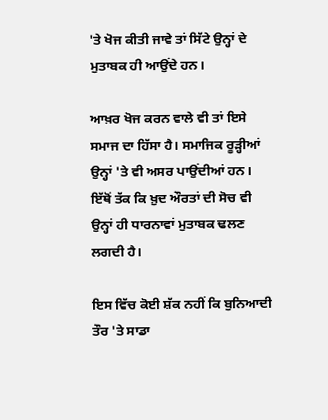'ਤੇ ਖੋਜ ਕੀਤੀ ਜਾਵੇ ਤਾਂ ਸਿੱਟੇ ਉਨ੍ਹਾਂ ਦੇ ਮੁਤਾਬਕ ਹੀ ਆਉਂਦੇ ਹਨ।

ਆਖ਼ਰ ਖੋਜ ਕਰਨ ਵਾਲੇ ਵੀ ਤਾਂ ਇਸੇ ਸਮਾਜ ਦਾ ਹਿੱਸਾ ਹੈ। ਸਮਾਜਿਕ ਰੂੜ੍ਹੀਆਂ ਉਨ੍ਹਾਂ 'ਤੇ ਵੀ ਅਸਰ ਪਾਉਂਦੀਆਂ ਹਨ। ਇੱਥੋਂ ਤੱਕ ਕਿ ਖ਼ੁਦ ਔਰਤਾਂ ਦੀ ਸੋਚ ਵੀ ਉਨ੍ਹਾਂ ਹੀ ਧਾਰਨਾਵਾਂ ਮੁਤਾਬਕ ਢਲਣ ਲਗਦੀ ਹੈ।

ਇਸ ਵਿੱਚ ਕੋਈ ਸ਼ੱਕ ਨਹੀਂ ਕਿ ਬੁਨਿਆਦੀ ਤੌਰ 'ਤੇ ਸਾਡਾ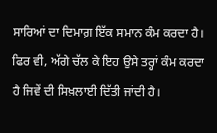ਸਾਰਿਆਂ ਦਾ ਦਿਮਾਗ਼ ਇੱਕ ਸਮਾਨ ਕੰਮ ਕਰਦਾ ਹੈ। ਫਿਰ ਵੀ, ਅੱਗੇ ਚੱਲ ਕੇ ਇਹ ਉਸੇ ਤਰ੍ਹਾਂ ਕੰਮ ਕਰਦਾ ਹੈ ਜਿਵੇਂ ਦੀ ਸਿਖ਼ਲਾਈ ਦਿੱਤੀ ਜਾਂਦੀ ਹੈ।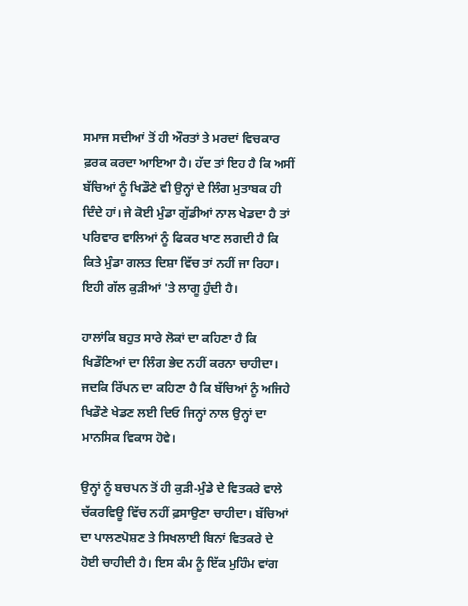ਸਮਾਜ ਸਦੀਆਂ ਤੋਂ ਹੀ ਔਰਤਾਂ ਤੇ ਮਰਦਾਂ ਵਿਚਕਾਰ ਫ਼ਰਕ ਕਰਦਾ ਆਇਆ ਹੈ। ਹੱਦ ਤਾਂ ਇਹ ਹੈ ਕਿ ਅਸੀਂ ਬੱਚਿਆਂ ਨੂੰ ਖਿਡੌਣੇ ਵੀ ਉਨ੍ਹਾਂ ਦੇ ਲਿੰਗ ਮੁਤਾਬਕ ਹੀ ਦਿੰਦੇ ਹਾਂ। ਜੇ ਕੋਈ ਮੁੰਡਾ ਗੁੱਡੀਆਂ ਨਾਲ ਖੇਡਦਾ ਹੈ ਤਾਂ ਪਰਿਵਾਰ ਵਾਲਿਆਂ ਨੂੰ ਫਿਕਰ ਖਾਣ ਲਗਦੀ ਹੈ ਕਿ ਕਿਤੇ ਮੁੰਡਾ ਗਲਤ ਦਿਸ਼ਾ ਵਿੱਚ ਤਾਂ ਨਹੀਂ ਜਾ ਰਿਹਾ। ਇਹੀ ਗੱਲ ਕੁੜੀਆਂ 'ਤੇ ਲਾਗੂ ਹੁੰਦੀ ਹੈ।

ਹਾਲਾਂਕਿ ਬਹੁਤ ਸਾਰੇ ਲੋਕਾਂ ਦਾ ਕਹਿਣਾ ਹੈ ਕਿ ਖਿਡੌਣਿਆਂ ਦਾ ਲਿੰਗ ਭੇਦ ਨਹੀਂ ਕਰਨਾ ਚਾਹੀਦਾ। ਜਦਕਿ ਰਿੱਪਨ ਦਾ ਕਹਿਣਾ ਹੈ ਕਿ ਬੱਚਿਆਂ ਨੂੰ ਅਜਿਹੇ ਖਿਡੌਣੇ ਖੇਡਣ ਲਈ ਦਿਓ ਜਿਨ੍ਹਾਂ ਨਾਲ ਉਨ੍ਹਾਂ ਦਾ ਮਾਨਸਿਕ ਵਿਕਾਸ ਹੋਵੇ।

ਉਨ੍ਹਾਂ ਨੂੰ ਬਚਪਨ ਤੋਂ ਹੀ ਕੁੜੀ-ਮੁੰਡੇ ਦੇ ਵਿਤਕਰੇ ਵਾਲੇ ਚੱਕਰਵਿਊ ਵਿੱਚ ਨਹੀਂ ਫ਼ਸਾਉਣਾ ਚਾਹੀਦਾ। ਬੱਚਿਆਂ ਦਾ ਪਾਲਣਪੋਸ਼ਣ ਤੇ ਸਿਖਲਾਈ ਬਿਨਾਂ ਵਿਤਕਰੇ ਦੇ ਹੋਈ ਚਾਹੀਦੀ ਹੈ। ਇਸ ਕੰਮ ਨੂੰ ਇੱਕ ਮੁਹਿੰਮ ਵਾਂਗ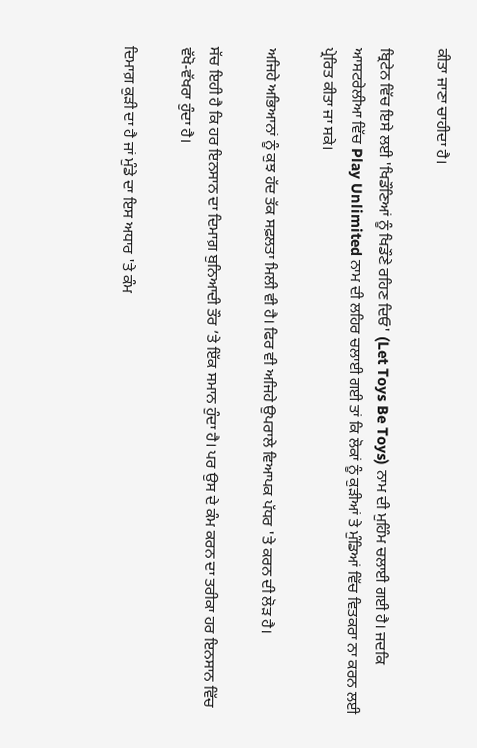ਕੀਤਾ ਜਾਣਾ ਚਾਹੀਦਾ ਹੈ।

ਬ੍ਰਿਟੇਨ ਵਿੱਚ ਇਸੇ ਲਈ 'ਖਿਡੌਣਿਆਂ ਨੂੰ ਖਿਡੌਣੇ ਰਹਿਣ ਦਿਓ' (Let Toys Be Toys) ਨਾਮ ਦੀ ਮੁਹਿੰਮ ਚਲਾਈ ਗਈ ਹੈ। ਜਦਕਿ ਆਸਟਰੇਲੀਆ ਵਿੱਚ Play Unlimited ਨਾਮ ਦੀ ਲਹਿਰ ਚਲਾਈ ਗਈ ਤਾਂ ਕਿ ਲੋਕਾਂ ਨੂੰ ਕੁੜੀਆਂ ਤੇ ਮੁੰਡਿਆਂ ਵਿੱਚ ਵਿਤਕਰਾ ਨਾ ਕਰਨ ਲਈ ਪ੍ਰੇਰਿਤ ਕੀਤਾ ਜਾ ਸਕੇ।

ਅਜਿਹੇ ਅਭਿਆਨਾਂ ਨੂੰ ਕੁਝ ਹੱਦ ਤੱਕ ਸਫ਼ਲਤਾ ਮਿਲੀ ਵੀ ਹੈ। ਫਿਰ ਵੀ ਅਜਿਹੇ ਉਪਰਾਲੇ ਵਿਆਪਕ ਪੱਧਰ 'ਤੇ ਕਰਨ ਦੀ ਲੋੜ ਹੈ।

ਸੱਚ ਇਹੀ ਹੈ ਕਿ ਹਰ ਇਨਸਾਨ ਦਾ ਦਿਮਾਗ਼ ਬੁਨਿਆਦੀ ਤੌਰ ’ਤੇ ਇੱਕ ਸਮਾਨ ਹੁੰਦਾ ਹੈ। ਪਰ ਉਸ ਦੇ ਕੰਮ ਕਰਨ ਦਾ ਤਰੀਕਾ ਹਰ ਇਨਸਾਨ ਵਿੱਚ ਵੱਖੋ-ਵੱਖਰਾ ਹੁੰਦਾ ਹੈ।

ਦਿਮਾਗ਼ ਕੁੜੀ ਦਾ ਹੈ ਜਾਂ ਮੁੰਡੇ ਦਾ ਇਸ ਅਧਾਰ 'ਤੇ ਕੰਮ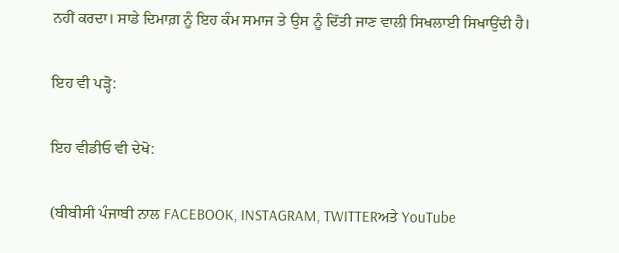ਨਹੀਂ ਕਰਦਾ। ਸਾਡੇ ਦਿਮਾਗ਼ ਨੂੰ ਇਹ ਕੰਮ ਸਮਾਜ ਤੇ ਉਸ ਨੂੰ ਦਿੱਤੀ ਜਾਣ ਵਾਲੀ ਸਿਖਲਾਈ ਸਿਖਾਉਂਦੀ ਹੈ।

ਇਹ ਵੀ ਪੜ੍ਹੋ:

ਇਹ ਵੀਡੀਓ ਵੀ ਦੇਖੋ:

(ਬੀਬੀਸੀ ਪੰਜਾਬੀ ਨਾਲ FACEBOOK, INSTAGRAM, TWITTERਅਤੇ YouTube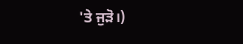'ਤੇ ਜੁੜੋ।)